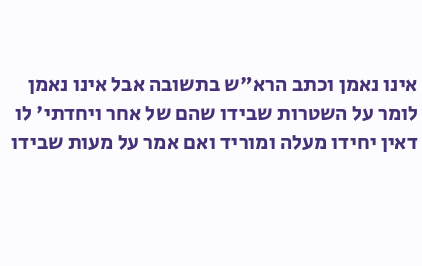אינו נאמן וכתב הרא"ש בתשובה אבל אינו נאמן לומר על השטרות שבידו שהם של אחר ויחדתי' לו דאין יחידו מעלה ומוריד ואם אמר על מעות שבידו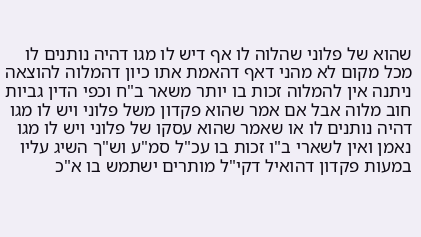שהוא של פלוני שהלוה לו אף דיש לו מגו דהיה נותנים לו מכל מקום לא מהני דאף דהאמת אתו כיון דהמלוה להוצאה ניתנה אין להמלוה זכות בו יותר משאר ב"ח וכפי הדין גביות חוב מלוה אבל אם אמר שהוא פקדון משל פלוני ויש לו מגו דהיה נותנים לו או שאמר שהוא עסקו של פלוני ויש לו מגו נאמן ואין לשארי ב"ו זכות בו עכ"ל סמ"ע וש"ך השיג עליו במעות פקדון דהואיל דקי"ל מותרים ישתמש בו א"כ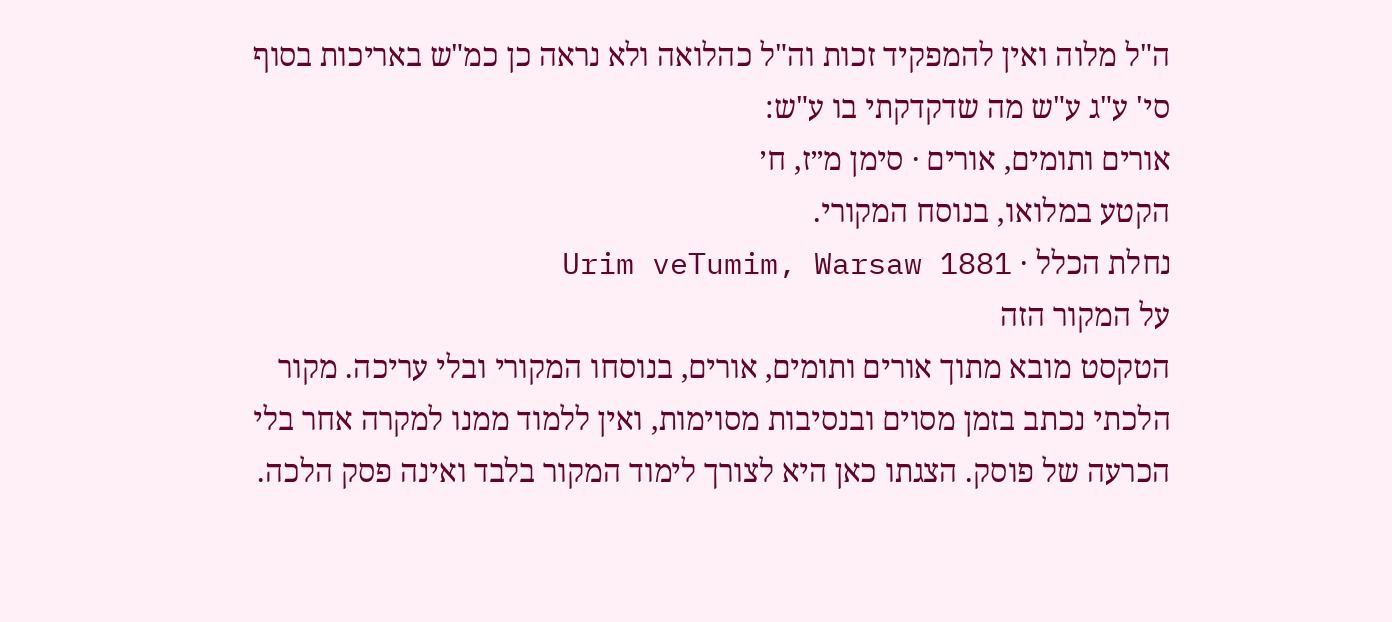ה"ל מלוה ואין להמפקיד זכות וה"ל כהלואה ולא נראה כן כמ"ש באריכות בסוף סי' ע"ג ע"ש מה שדקדקתי בו ע"ש:
אורים ותומים, אורים · סימן מ״ז, ח׳
הקטע במלואו, בנוסח המקורי.
נחלת הכלל · Urim veTumim, Warsaw 1881
על המקור הזה
הטקסט מובא מתוך אורים ותומים, אורים, בנוסחו המקורי ובלי עריכה. מקור הלכתי נכתב בזמן מסוים ובנסיבות מסוימות, ואין ללמוד ממנו למקרה אחר בלי הכרעה של פוסק. הצגתו כאן היא לצורך לימוד המקור בלבד ואינה פסק הלכה.